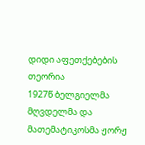დიდი აფეთქებების თეორია
1927წ ბელგიელმა მღვდელმა და მათემატიკოსმა ჟორჟ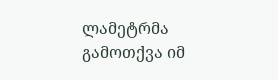ლამეტრმა
გამოთქვა იმ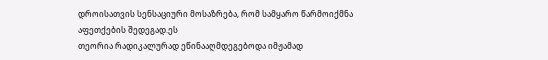დროისათვის სენსაციური მოსაზრება, რომ სამყარო წარმოიქმნა აფეთქების შედეგად.ეს
თეორია რადიკალურად ეწინააღმდეგებოდა იმჟამად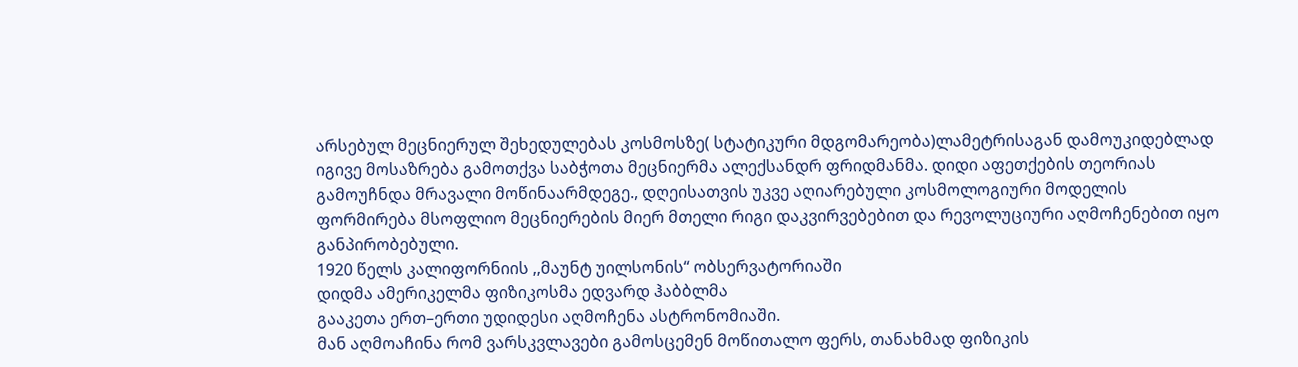არსებულ მეცნიერულ შეხედულებას კოსმოსზე( სტატიკური მდგომარეობა)ლამეტრისაგან დამოუკიდებლად
იგივე მოსაზრება გამოთქვა საბჭოთა მეცნიერმა ალექსანდრ ფრიდმანმა. დიდი აფეთქების თეორიას
გამოუჩნდა მრავალი მოწინაარმდეგე., დღეისათვის უკვე აღიარებული კოსმოლოგიური მოდელის
ფორმირება მსოფლიო მეცნიერების მიერ მთელი რიგი დაკვირვებებით და რევოლუციური აღმოჩენებით იყო განპირობებული.
1920 წელს კალიფორნიის ,,მაუნტ უილსონის“ ობსერვატორიაში
დიდმა ამერიკელმა ფიზიკოსმა ედვარდ ჰაბბლმა
გააკეთა ერთ–ერთი უდიდესი აღმოჩენა ასტრონომიაში.
მან აღმოაჩინა რომ ვარსკვლავები გამოსცემენ მოწითალო ფერს, თანახმად ფიზიკის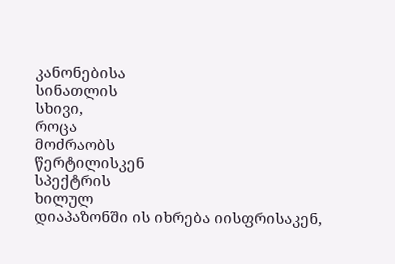კანონებისა
სინათლის
სხივი,
როცა
მოძრაობს
წერტილისკენ
სპექტრის
ხილულ
დიაპაზონში ის იხრება იისფრისაკენ,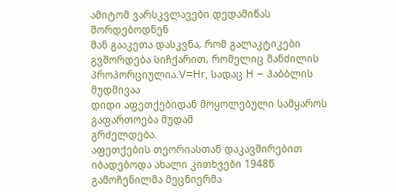ამიტომ ვარსკვლავები დედამიწას შორდებოდნენ
მან გააკეთა დასკვნა, რომ გალაკტიკები გვშორდება სიჩქარით, რომელიც მანძილის პროპორციულია.V=Hr, სადაც H – ჰაბბლის მუდმივაა
დიდი აფეთქებიდან მოყოლებული სამყაროს
გაფართოება მუდამ
გრძელდება.
აფეთქების თეორიასთან დაკავშირებით
იბადებოდა ახალი კითხვები 1948წ გამოჩენილმა მეცნიერმა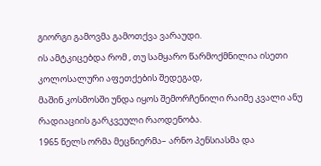გიორგი გამოვმა გამოთქვა ვარაუდი.
ის ამტკიცებდა რომ , თუ სამყარო წარმოქმნილია ისეთი კოლოსალური აფეთქების შედეგად,
მაშინ კოსმოსში უნდა იყოს შემორჩენილი რაიმე კვალი ანუ რადიაციის გარკვეული რაოდენობა.
1965 წელს ორმა მეცნიერმა– არნო პენსიასმა და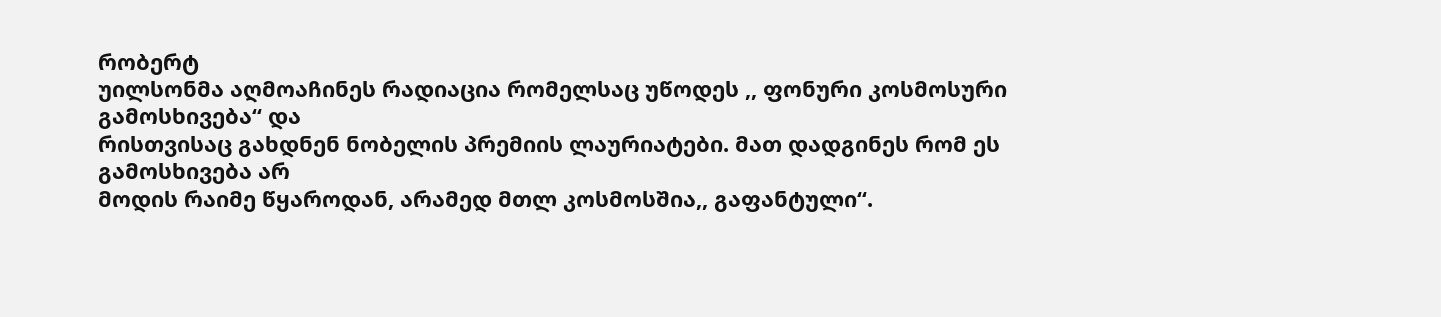რობერტ
უილსონმა აღმოაჩინეს რადიაცია რომელსაც უწოდეს ,, ფონური კოსმოსური გამოსხივება“ და
რისთვისაც გახდნენ ნობელის პრემიის ლაურიატები. მათ დადგინეს რომ ეს გამოსხივება არ
მოდის რაიმე წყაროდან, არამედ მთლ კოსმოსშია,, გაფანტული“.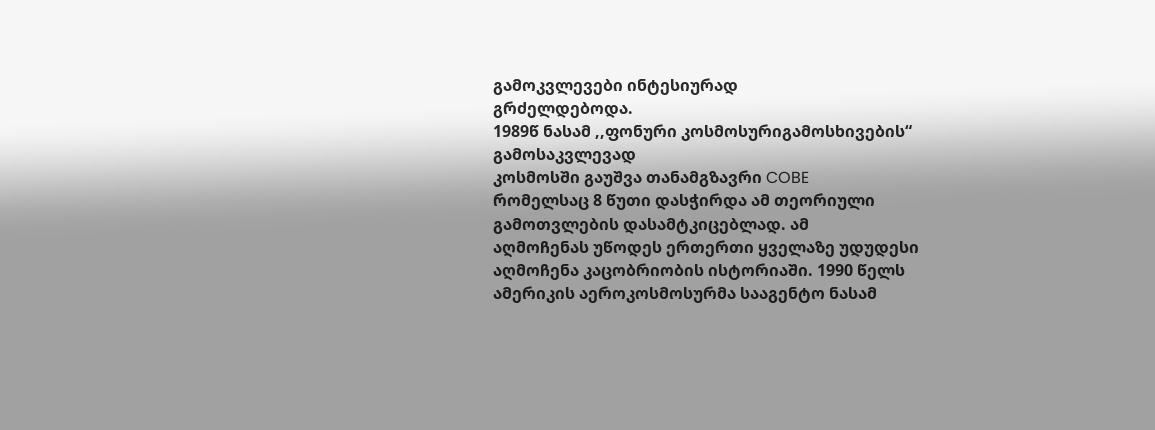გამოკვლევები ინტესიურად
გრძელდებოდა.
1989წ ნასამ ,,ფონური კოსმოსურიგამოსხივების“ გამოსაკვლევად
კოსმოსში გაუშვა თანამგზავრი COBE
რომელსაც 8 წუთი დასჭირდა ამ თეორიული გამოთვლების დასამტკიცებლად. ამ
აღმოჩენას უწოდეს ერთერთი ყველაზე უდუდესი
აღმოჩენა კაცობრიობის ისტორიაში. 1990 წელს ამერიკის აეროკოსმოსურმა სააგენტო ნასამ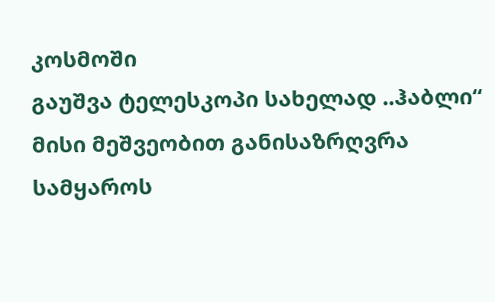კოსმოში
გაუშვა ტელესკოპი სახელად ..ჰაბლი“ მისი მეშვეობით განისაზრღვრა სამყაროს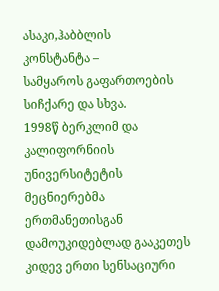ასაკი,ჰაბბლის
კონსტანტა –
სამყაროს გაფართოების სიჩქარე და სხვა.
1998წ ბერკლიმ და კალიფორნიის უნივერსიტეტის მეცნიერებმა
ერთმანეთისგან დამოუკიდებლად გააკეთეს კიდევ ერთი სენსაციური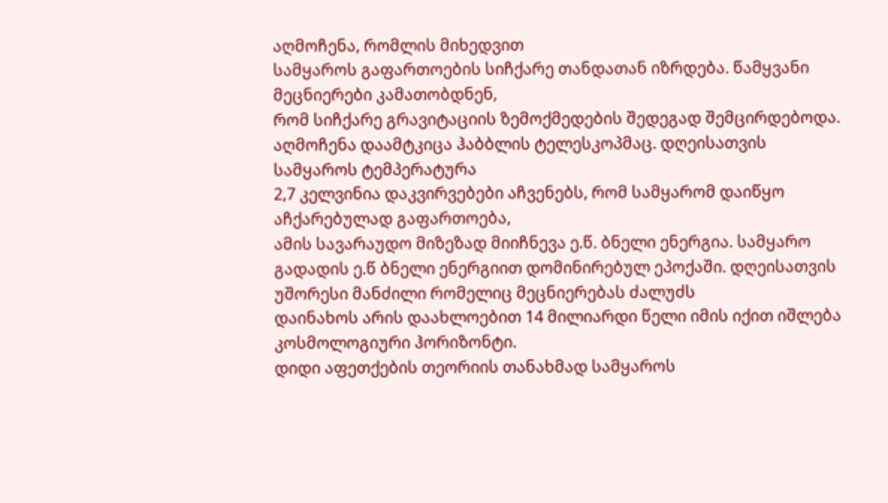აღმოჩენა, რომლის მიხედვით
სამყაროს გაფართოების სიჩქარე თანდათან იზრდება. წამყვანი მეცნიერები კამათობდნენ,
რომ სიჩქარე გრავიტაციის ზემოქმედების შედეგად შემცირდებოდა. აღმოჩენა დაამტკიცა ჰაბბლის ტელესკოპმაც. დღეისათვის სამყაროს ტემპერატურა
2,7 კელვინია დაკვირვებები აჩვენებს, რომ სამყარომ დაიწყო აჩქარებულად გაფართოება,
ამის სავარაუდო მიზეზად მიიჩნევა ე.წ. ბნელი ენერგია. სამყარო გადადის ე.წ ბნელი ენერგიით დომინირებულ ეპოქაში. დღეისათვის
უშორესი მანძილი რომელიც მეცნიერებას ძალუძს
დაინახოს არის დაახლოებით 14 მილიარდი წელი იმის იქით იშლება კოსმოლოგიური ჰორიზონტი.
დიდი აფეთქების თეორიის თანახმად სამყაროს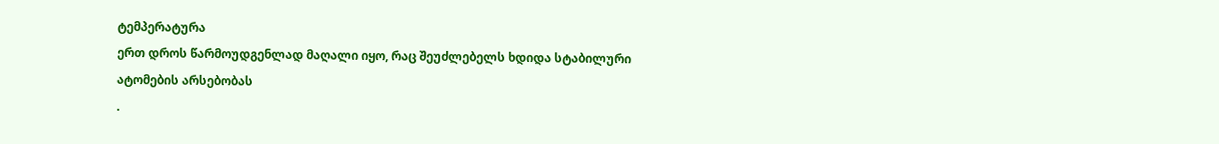ტემპერატურა
ერთ დროს წარმოუდგენლად მაღალი იყო, რაც შეუძლებელს ხდიდა სტაბილური ატომების არსებობას
.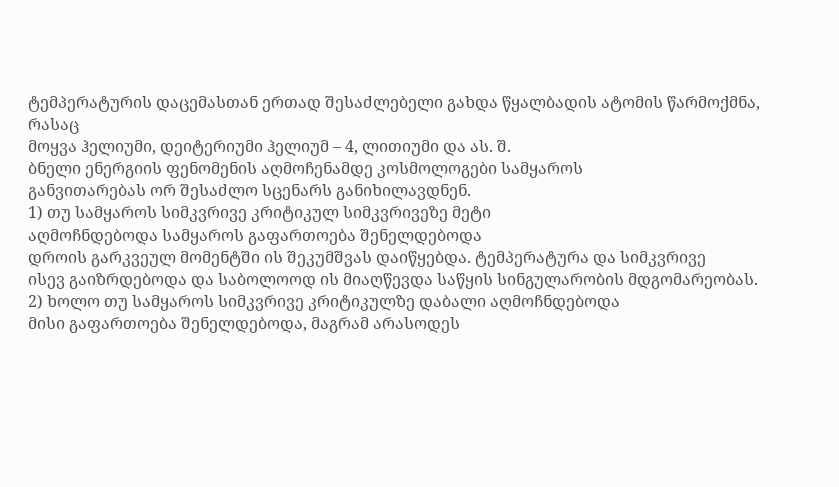ტემპერატურის დაცემასთან ერთად შესაძლებელი გახდა წყალბადის ატომის წარმოქმნა, რასაც
მოყვა ჰელიუმი, დეიტერიუმი ჰელიუმ – 4, ლითიუმი და ას. შ.
ბნელი ენერგიის ფენომენის აღმოჩენამდე კოსმოლოგები სამყაროს
განვითარებას ორ შესაძლო სცენარს განიხილავდნენ.
1) თუ სამყაროს სიმკვრივე კრიტიკულ სიმკვრივეზე მეტი
აღმოჩნდებოდა სამყაროს გაფართოება შენელდებოდა
დროის გარკვეულ მომენტში ის შეკუმშვას დაიწყებდა. ტემპერატურა და სიმკვრივე
ისევ გაიზრდებოდა და საბოლოოდ ის მიაღწევდა საწყის სინგულარობის მდგომარეობას.
2) ხოლო თუ სამყაროს სიმკვრივე კრიტიკულზე დაბალი აღმოჩნდებოდა
მისი გაფართოება შენელდებოდა, მაგრამ არასოდეს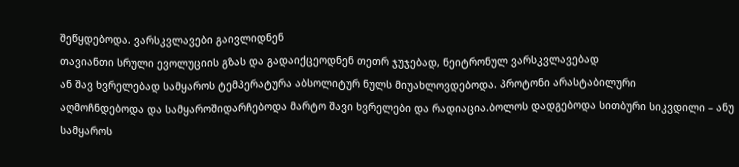შეწყდებოდა. ვარსკვლავები გაივლიდნენ
თავიანთი სრული ევოლუციის გზას და გადაიქცეოდნენ თეთრ ჯუჯებად, ნეიტრონულ ვარსკვლავებად
ან შავ ხვრელებად სამყაროს ტემპერატურა აბსოლიტურ ნულს მიუახლოვდებოდა. პროტონი არასტაბილური
აღმოჩნდებოდა და სამყაროშიდარჩებოდა მარტო შავი ხვრელები და რადიაცია.ბოლოს დადგებოდა სითბური სიკვდილი – ანუ სამყაროს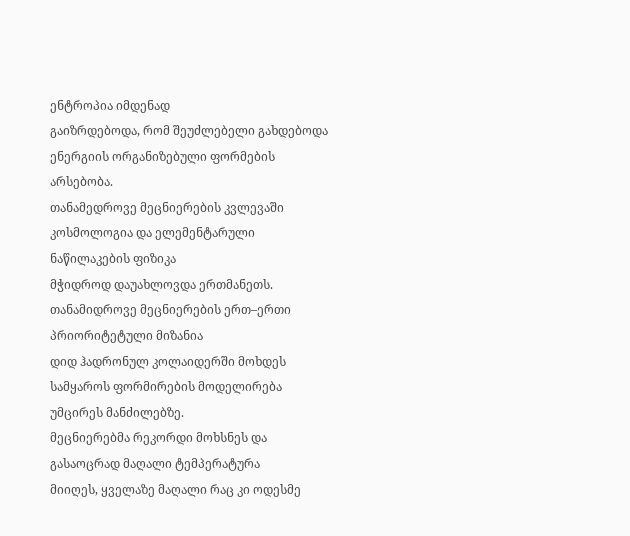ენტროპია იმდენად
გაიზრდებოდა, რომ შეუძლებელი გახდებოდა ენერგიის ორგანიზებული ფორმების არსებობა.
თანამედროვე მეცნიერების კვლევაში კოსმოლოგია და ელემენტარული
ნაწილაკების ფიზიკა
მჭიდროდ დაუახლოვდა ერთმანეთს. თანამიდროვე მეცნიერების ერთ–ერთი პრიორიტეტული მიზანია
დიდ ჰადრონულ კოლაიდერში მოხდეს სამყაროს ფორმირების მოდელირება უმცირეს მანძილებზე.
მეცნიერებმა რეკორდი მოხსნეს და გასაოცრად მაღალი ტემპერატურა
მიიღეს, ყველაზე მაღალი რაც კი ოდესმე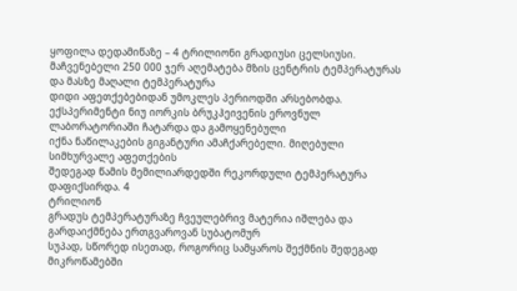ყოფილა დედამიწაზე – 4 ტრილიონი გრადიუსი ცელსიუსი.
მაჩვენებელი 250 000 ჯერ აღემატება მზის ცენტრის ტემპერატურას და მასზე მაღალი ტემპერატურა
დიდი აფეთქებებიდან უმოკლეს პერიოდში არსებობდა.
ექსპერიმენტი ნიუ იორკის ბრუკჰეივენის ეროვნულ ლაბორატორიაში ჩატარდა და გამოყენებული
იქნა ნაწილაკების გიგანტური ამაჩქარებელი. მიღებული სიმხურვალე აფეთქების
შედეგად წამის მემილიარდედში რეკორდული ტემპერატურა დაფიქსირდა. 4
ტრილიონ
გრადუს ტემპერატურაზე ჩვეულებრივ მატერია იშლება და გარდაიქმნება ერთგვაროვან სუბატომურ
სუპად, სწორედ ისეთად, როგორიც სამყაროს შექმნის შედეგად მიკროწამებში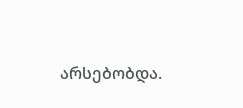არსებობდა.